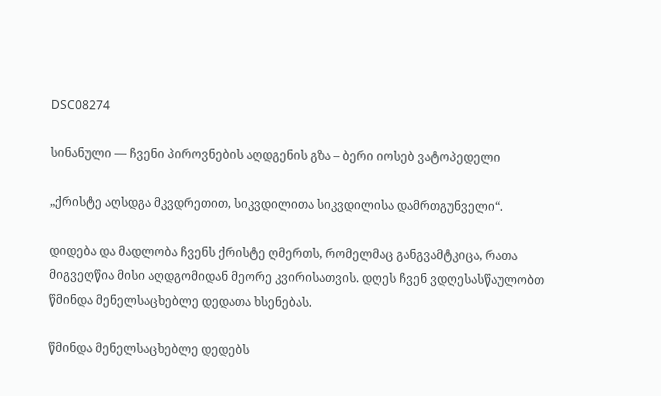DSC08274

სინანული — ჩვენი პიროვნების აღდგენის გზა – ბერი იოსებ ვატოპედელი

„ქრისტე აღსდგა მკვდრეთით, სიკვდილითა სიკვდილისა დამრთგუნველი“.

დიდება და მადლობა ჩვენს ქრისტე ღმერთს, რომელმაც განგვამტკიცა, რათა მიგვეღწია მისი აღდგომიდან მეორე კვირისათვის. დღეს ჩვენ ვდღესასწაულობთ წმინდა მენელსაცხებლე დედათა ხსენებას.

წმინდა მენელსაცხებლე დედებს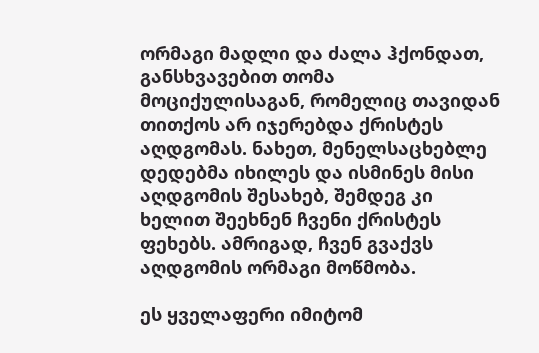ორმაგი მადლი და ძალა ჰქონდათ, განსხვავებით თომა მოციქულისაგან, რომელიც თავიდან თითქოს არ იჯერებდა ქრისტეს აღდგომას. ნახეთ, მენელსაცხებლე დედებმა იხილეს და ისმინეს მისი აღდგომის შესახებ, შემდეგ კი ხელით შეეხნენ ჩვენი ქრისტეს ფეხებს. ამრიგად, ჩვენ გვაქვს აღდგომის ორმაგი მოწმობა.

ეს ყველაფერი იმიტომ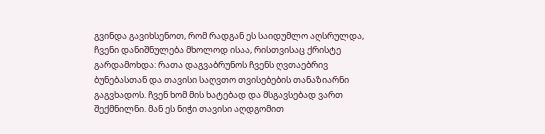გვინდა გავიხსენოთ, რომ რადგან ეს საიდუმლო აღსრულდა, ჩვენი დანიშნულება მხოლოდ ისაა, რისთვისაც ქრისტე გარდამოხდა: რათა დაგვაბრუნოს ჩვენს ღვთაებრივ ბუნებასთან და თავისი საღვთო თვისებების თანაზიარნი გაგვხადოს. ჩვენ ხომ მის ხატებად და მსგავსებად ვართ შექმნილნი. მან ეს ნიჭი თავისი აღდგომით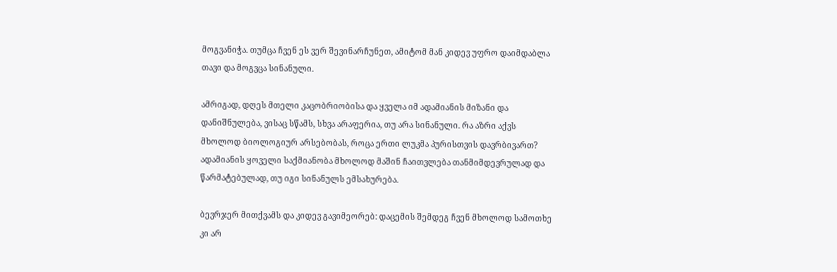მოგვანიჭა. თუმცა ჩვენ ეს ვერ შევინარჩუნეთ, ამიტომ მან კიდევ უფრო დაიმდაბლა თავი და მოგვცა სინანული.

ამრიგად, დღეს მთელი კაცობრიობისა და ყველა იმ ადამიანის მიზანი და დანიშნულება, ვისაც სწამს, სხვა არაფერია, თუ არა სინანული. რა აზრი აქვს მხოლოდ ბიოლოგიურ არსებობას, როცა ერთი ლუკმა პურისთვის დავრბივართ? ადამიანის ყოველი საქმიანობა მხოლოდ მაშინ ჩაითვლება თანმიმდევრულად და წარმატებულად, თუ იგი სინანულს ემსახურება.

ბევრჯერ მითქვამს და კიდევ გავიმეორებ: დაცემის შემდეგ ჩვენ მხოლოდ სამოთხე კი არ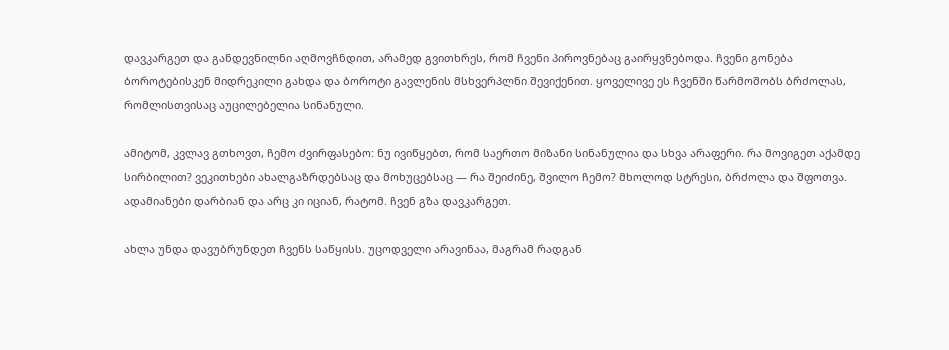დავკარგეთ და განდევნილნი აღმოვჩნდით, არამედ გვითხრეს, რომ ჩვენი პიროვნებაც გაირყვნებოდა. ჩვენი გონება ბოროტებისკენ მიდრეკილი გახდა და ბოროტი გავლენის მსხვერპლნი შევიქენით. ყოველივე ეს ჩვენში წარმოშობს ბრძოლას, რომლისთვისაც აუცილებელია სინანული.

ამიტომ, კვლავ გთხოვთ, ჩემო ძვირფასებო: ნუ ივიწყებთ, რომ საერთო მიზანი სინანულია და სხვა არაფერი. რა მოვიგეთ აქამდე სირბილით? ვეკითხები ახალგაზრდებსაც და მოხუცებსაც — რა შეიძინე, შვილო ჩემო? მხოლოდ სტრესი, ბრძოლა და შფოთვა. ადამიანები დარბიან და არც კი იციან, რატომ. ჩვენ გზა დავკარგეთ.

ახლა უნდა დავუბრუნდეთ ჩვენს საწყისს. უცოდველი არავინაა, მაგრამ რადგან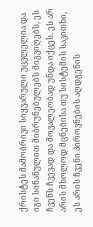ქრისტეს მამობრივი სიყვარული უცვლელია და იგი სინანულით მიბრუნებულებს მიგვიღებს, ეს ჩვენს ჩვევად და მოვალეობად უნდა იქცეს. ეს არ არის მხოლოდ მცნებისა თუ სისტემის საკითხი, ეს არის ჩვენი პიროვნების აღდგენის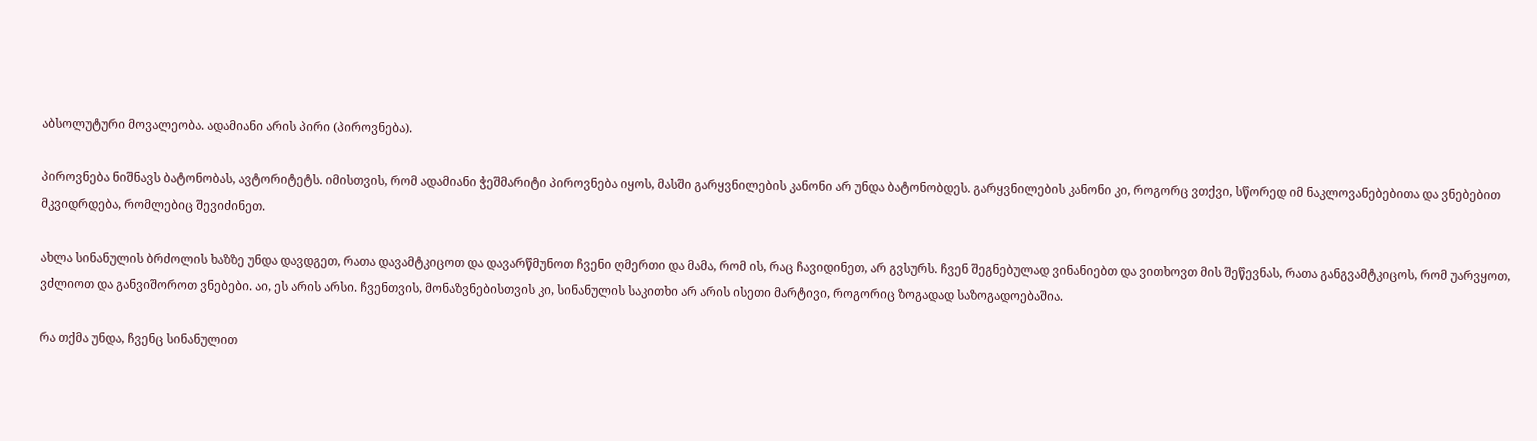აბსოლუტური მოვალეობა. ადამიანი არის პირი (პიროვნება).

პიროვნება ნიშნავს ბატონობას, ავტორიტეტს. იმისთვის, რომ ადამიანი ჭეშმარიტი პიროვნება იყოს, მასში გარყვნილების კანონი არ უნდა ბატონობდეს. გარყვნილების კანონი კი, როგორც ვთქვი, სწორედ იმ ნაკლოვანებებითა და ვნებებით მკვიდრდება, რომლებიც შევიძინეთ.

ახლა სინანულის ბრძოლის ხაზზე უნდა დავდგეთ, რათა დავამტკიცოთ და დავარწმუნოთ ჩვენი ღმერთი და მამა, რომ ის, რაც ჩავიდინეთ, არ გვსურს. ჩვენ შეგნებულად ვინანიებთ და ვითხოვთ მის შეწევნას, რათა განგვამტკიცოს, რომ უარვყოთ, ვძლიოთ და განვიშოროთ ვნებები. აი, ეს არის არსი. ჩვენთვის, მონაზვნებისთვის კი, სინანულის საკითხი არ არის ისეთი მარტივი, როგორიც ზოგადად საზოგადოებაშია.

რა თქმა უნდა, ჩვენც სინანულით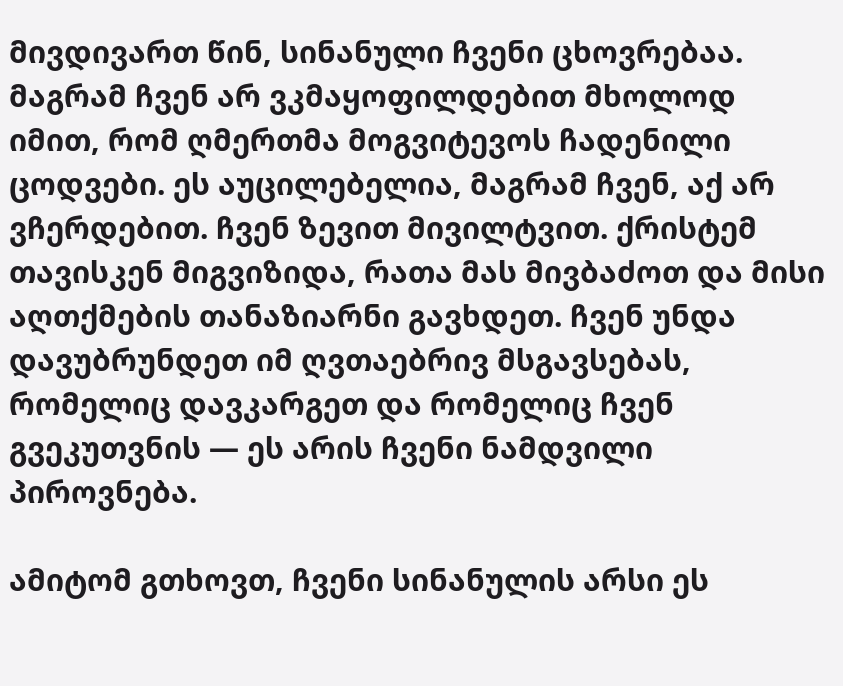მივდივართ წინ, სინანული ჩვენი ცხოვრებაა. მაგრამ ჩვენ არ ვკმაყოფილდებით მხოლოდ იმით, რომ ღმერთმა მოგვიტევოს ჩადენილი ცოდვები. ეს აუცილებელია, მაგრამ ჩვენ, აქ არ ვჩერდებით. ჩვენ ზევით მივილტვით. ქრისტემ თავისკენ მიგვიზიდა, რათა მას მივბაძოთ და მისი აღთქმების თანაზიარნი გავხდეთ. ჩვენ უნდა დავუბრუნდეთ იმ ღვთაებრივ მსგავსებას, რომელიც დავკარგეთ და რომელიც ჩვენ გვეკუთვნის — ეს არის ჩვენი ნამდვილი პიროვნება.

ამიტომ გთხოვთ, ჩვენი სინანულის არსი ეს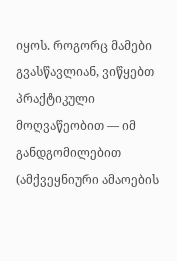იყოს. როგორც მამები გვასწავლიან, ვიწყებთ პრაქტიკული მოღვაწეობით — იმ განდგომილებით (ამქვეყნიური ამაოების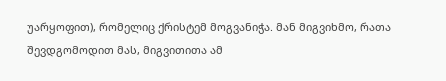უარყოფით), რომელიც ქრისტემ მოგვანიჭა. მან მიგვიხმო, რათა შევდგომოდით მას, მიგვითითა ამ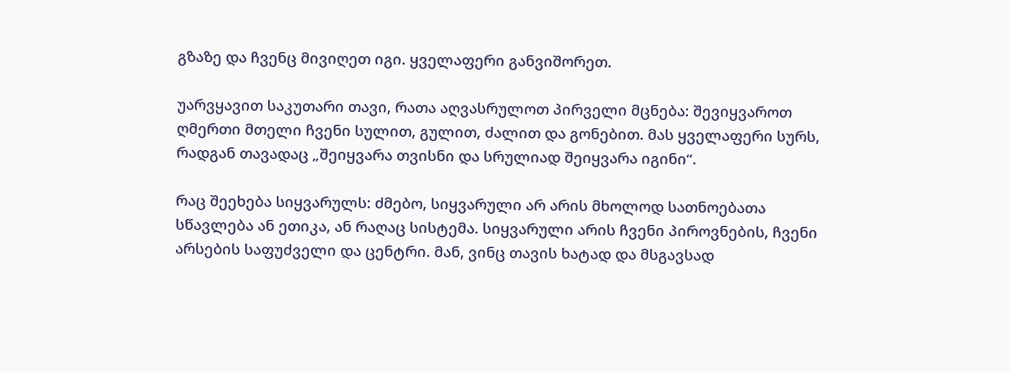გზაზე და ჩვენც მივიღეთ იგი. ყველაფერი განვიშორეთ.

უარვყავით საკუთარი თავი, რათა აღვასრულოთ პირველი მცნება: შევიყვაროთ ღმერთი მთელი ჩვენი სულით, გულით, ძალით და გონებით. მას ყველაფერი სურს, რადგან თავადაც „შეიყვარა თვისნი და სრულიად შეიყვარა იგინი“.

რაც შეეხება სიყვარულს: ძმებო, სიყვარული არ არის მხოლოდ სათნოებათა სწავლება ან ეთიკა, ან რაღაც სისტემა. სიყვარული არის ჩვენი პიროვნების, ჩვენი არსების საფუძველი და ცენტრი. მან, ვინც თავის ხატად და მსგავსად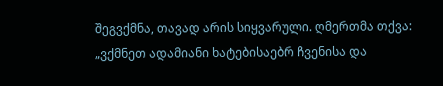შეგვქმნა, თავად არის სიყვარული. ღმერთმა თქვა: „ვქმნეთ ადამიანი ხატებისაებრ ჩვენისა და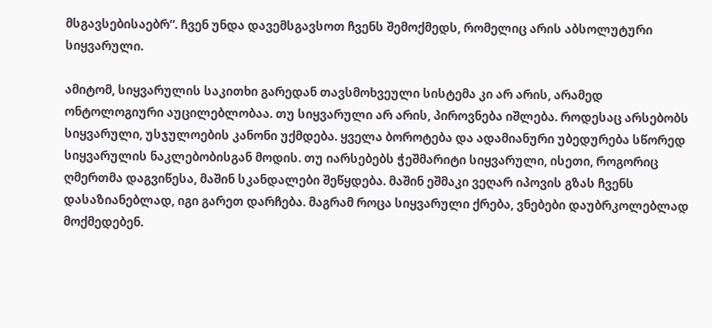მსგავსებისაებრ“. ჩვენ უნდა დავემსგავსოთ ჩვენს შემოქმედს, რომელიც არის აბსოლუტური სიყვარული.

ამიტომ, სიყვარულის საკითხი გარედან თავსმოხვეული სისტემა კი არ არის, არამედ ონტოლოგიური აუცილებლობაა. თუ სიყვარული არ არის, პიროვნება იშლება. როდესაც არსებობს სიყვარული, უსჯულოების კანონი უქმდება. ყველა ბოროტება და ადამიანური უბედურება სწორედ სიყვარულის ნაკლებობისგან მოდის. თუ იარსებებს ჭეშმარიტი სიყვარული, ისეთი, როგორიც ღმერთმა დაგვიწესა, მაშინ სკანდალები შეწყდება. მაშინ ეშმაკი ვეღარ იპოვის გზას ჩვენს დასაზიანებლად, იგი გარეთ დარჩება. მაგრამ როცა სიყვარული ქრება, ვნებები დაუბრკოლებლად მოქმედებენ.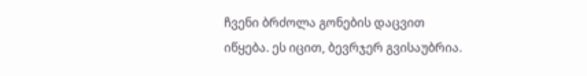ჩვენი ბრძოლა გონების დაცვით იწყება. ეს იცით, ბევრჯერ გვისაუბრია.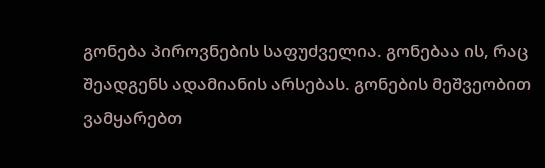გონება პიროვნების საფუძველია. გონებაა ის, რაც შეადგენს ადამიანის არსებას. გონების მეშვეობით ვამყარებთ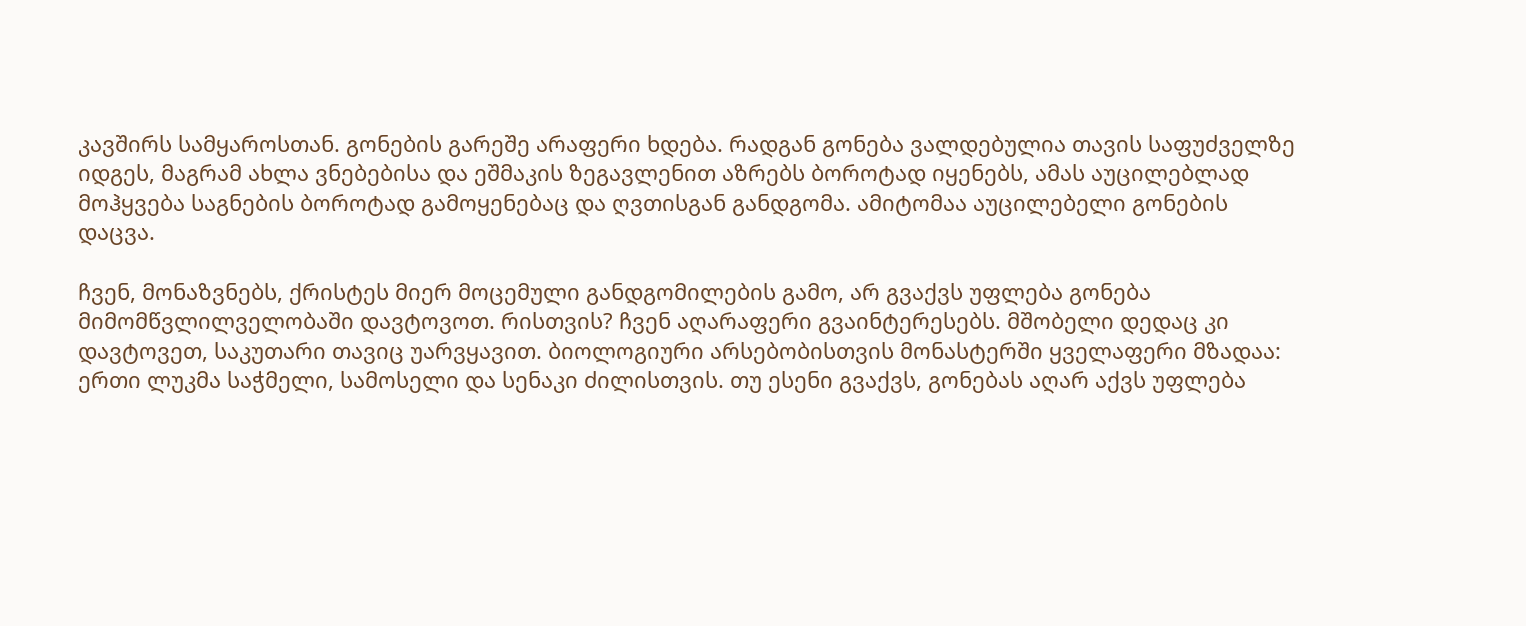კავშირს სამყაროსთან. გონების გარეშე არაფერი ხდება. რადგან გონება ვალდებულია თავის საფუძველზე იდგეს, მაგრამ ახლა ვნებებისა და ეშმაკის ზეგავლენით აზრებს ბოროტად იყენებს, ამას აუცილებლად მოჰყვება საგნების ბოროტად გამოყენებაც და ღვთისგან განდგომა. ამიტომაა აუცილებელი გონების დაცვა.

ჩვენ, მონაზვნებს, ქრისტეს მიერ მოცემული განდგომილების გამო, არ გვაქვს უფლება გონება მიმომწვლილველობაში დავტოვოთ. რისთვის? ჩვენ აღარაფერი გვაინტერესებს. მშობელი დედაც კი დავტოვეთ, საკუთარი თავიც უარვყავით. ბიოლოგიური არსებობისთვის მონასტერში ყველაფერი მზადაა: ერთი ლუკმა საჭმელი, სამოსელი და სენაკი ძილისთვის. თუ ესენი გვაქვს, გონებას აღარ აქვს უფლება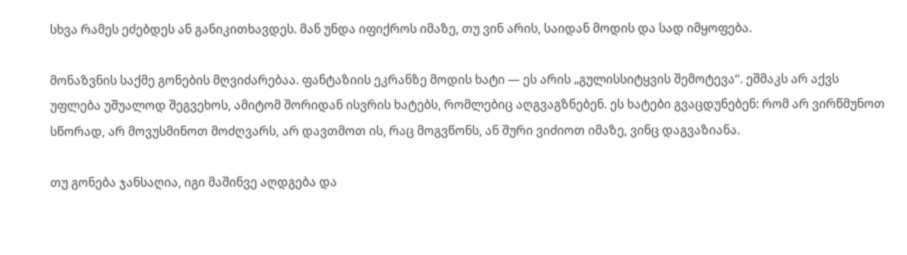სხვა რამეს ეძებდეს ან განიკითხავდეს. მან უნდა იფიქროს იმაზე, თუ ვინ არის, საიდან მოდის და სად იმყოფება.

მონაზვნის საქმე გონების მღვიძარებაა. ფანტაზიის ეკრანზე მოდის ხატი — ეს არის „გულისსიტყვის შემოტევა“. ეშმაკს არ აქვს უფლება უშუალოდ შეგვეხოს, ამიტომ შორიდან ისვრის ხატებს, რომლებიც აღგვაგზნებენ. ეს ხატები გვაცდუნებენ: რომ არ ვირწმუნოთ სწორად, არ მოვუსმინოთ მოძღვარს, არ დავთმოთ ის, რაც მოგვწონს, ან შური ვიძიოთ იმაზე, ვინც დაგვაზიანა.

თუ გონება ჯანსაღია, იგი მაშინვე აღდგება და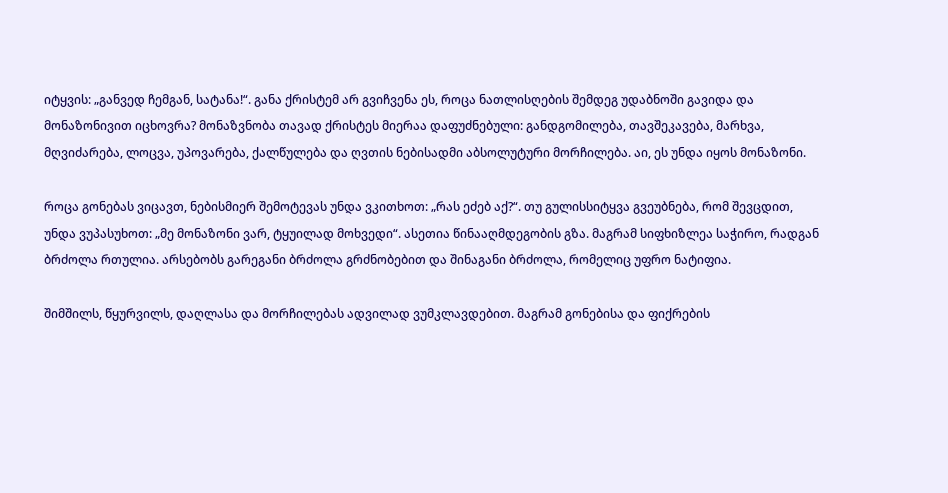იტყვის: „განვედ ჩემგან, სატანა!“. განა ქრისტემ არ გვიჩვენა ეს, როცა ნათლისღების შემდეგ უდაბნოში გავიდა და მონაზონივით იცხოვრა? მონაზვნობა თავად ქრისტეს მიერაა დაფუძნებული: განდგომილება, თავშეკავება, მარხვა, მღვიძარება, ლოცვა, უპოვარება, ქალწულება და ღვთის ნებისადმი აბსოლუტური მორჩილება. აი, ეს უნდა იყოს მონაზონი.

როცა გონებას ვიცავთ, ნებისმიერ შემოტევას უნდა ვკითხოთ: „რას ეძებ აქ?“. თუ გულისსიტყვა გვეუბნება, რომ შევცდით, უნდა ვუპასუხოთ: „მე მონაზონი ვარ, ტყუილად მოხვედი“. ასეთია წინააღმდეგობის გზა. მაგრამ სიფხიზლეა საჭირო, რადგან ბრძოლა რთულია. არსებობს გარეგანი ბრძოლა გრძნობებით და შინაგანი ბრძოლა, რომელიც უფრო ნატიფია.

შიმშილს, წყურვილს, დაღლასა და მორჩილებას ადვილად ვუმკლავდებით. მაგრამ გონებისა და ფიქრების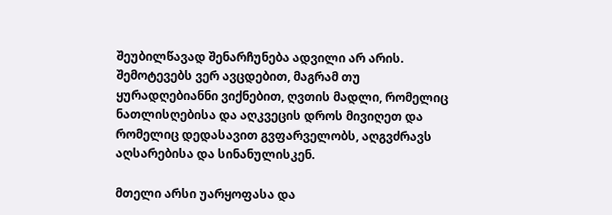შეუბილწავად შენარჩუნება ადვილი არ არის. შემოტევებს ვერ ავცდებით, მაგრამ თუ ყურადღებიანნი ვიქნებით, ღვთის მადლი, რომელიც ნათლისღებისა და აღკვეცის დროს მივიღეთ და რომელიც დედასავით გვფარველობს, აღგვძრავს აღსარებისა და სინანულისკენ.

მთელი არსი უარყოფასა და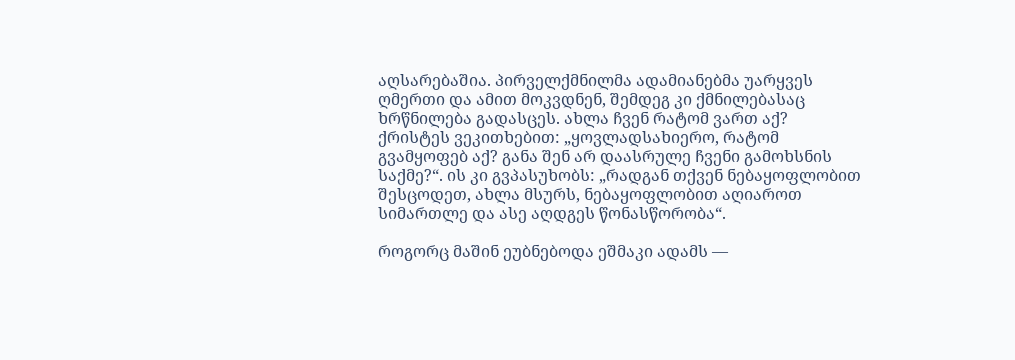აღსარებაშია. პირველქმნილმა ადამიანებმა უარყვეს ღმერთი და ამით მოკვდნენ, შემდეგ კი ქმნილებასაც ხრწნილება გადასცეს. ახლა ჩვენ რატომ ვართ აქ? ქრისტეს ვეკითხებით: „ყოვლადსახიერო, რატომ გვამყოფებ აქ? განა შენ არ დაასრულე ჩვენი გამოხსნის საქმე?“. ის კი გვპასუხობს: „რადგან თქვენ ნებაყოფლობით შესცოდეთ, ახლა მსურს, ნებაყოფლობით აღიაროთ სიმართლე და ასე აღდგეს წონასწორობა“.

როგორც მაშინ ეუბნებოდა ეშმაკი ადამს —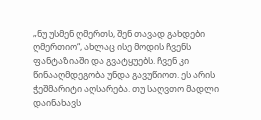„ნუ უსმენ ღმერთს, შენ თავად გახდები ღმერთიო“, ახლაც ისე მოდის ჩვენს ფანტაზიაში და გვატყუებს. ჩვენ კი წინააღმდეგობა უნდა გავუწიოთ. ეს არის ჭეშმარიტი აღსარება. თუ საღვთო მადლი დაინახავს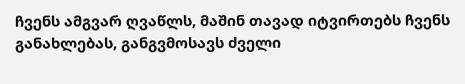ჩვენს ამგვარ ღვაწლს, მაშინ თავად იტვირთებს ჩვენს განახლებას, განგვმოსავს ძველი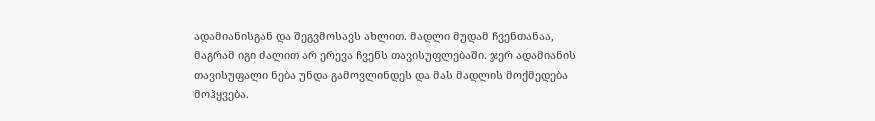ადამიანისგან და შეგვმოსავს ახლით. მადლი მუდამ ჩვენთანაა, მაგრამ იგი ძალით არ ერევა ჩვენს თავისუფლებაში. ჯერ ადამიანის თავისუფალი ნება უნდა გამოვლინდეს და მას მადლის მოქმედება მოჰყვება.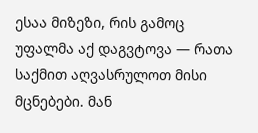ესაა მიზეზი, რის გამოც უფალმა აქ დაგვტოვა — რათა საქმით აღვასრულოთ მისი მცნებები. მან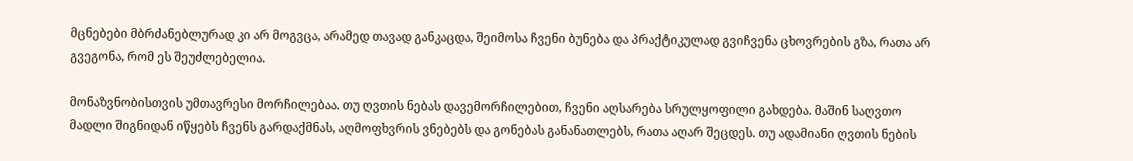მცნებები მბრძანებლურად კი არ მოგვცა, არამედ თავად განკაცდა, შეიმოსა ჩვენი ბუნება და პრაქტიკულად გვიჩვენა ცხოვრების გზა, რათა არ გვეგონა, რომ ეს შეუძლებელია.

მონაზვნობისთვის უმთავრესი მორჩილებაა. თუ ღვთის ნებას დავემორჩილებით, ჩვენი აღსარება სრულყოფილი გახდება. მაშინ საღვთო მადლი შიგნიდან იწყებს ჩვენს გარდაქმნას, აღმოფხვრის ვნებებს და გონებას განანათლებს, რათა აღარ შეცდეს. თუ ადამიანი ღვთის ნების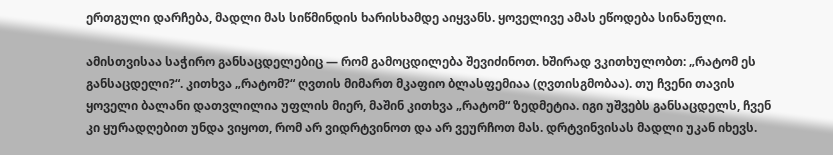ერთგული დარჩება, მადლი მას სიწმინდის ხარისხამდე აიყვანს. ყოველივე ამას ეწოდება სინანული.

ამისთვისაა საჭირო განსაცდელებიც — რომ გამოცდილება შევიძინოთ. ხშირად ვკითხულობთ: „რატომ ეს განსაცდელი?“. კითხვა „რატომ?“ ღვთის მიმართ მკაფიო ბლასფემიაა (ღვთისგმობაა). თუ ჩვენი თავის ყოველი ბალანი დათვლილია უფლის მიერ, მაშინ კითხვა „რატომ“ ზედმეტია. იგი უშვებს განსაცდელს, ჩვენ კი ყურადღებით უნდა ვიყოთ, რომ არ ვიდრტვინოთ და არ ვეურჩოთ მას. დრტვინვისას მადლი უკან იხევს.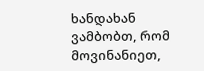ხანდახან ვამბობთ, რომ მოვინანიეთ,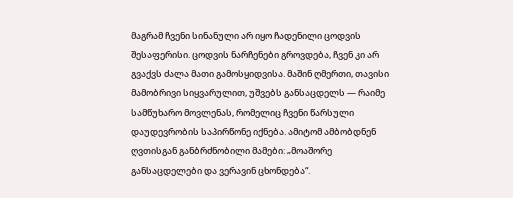მაგრამ ჩვენი სინანული არ იყო ჩადენილი ცოდვის შესაფერისი. ცოდვის ნარჩენები გროვდება, ჩვენ კი არ გვაქვს ძალა მათი გამოსყიდვისა. მაშინ ღმერთი, თავისი მამობრივი სიყვარულით, უშვებს განსაცდელს — რაიმე სამწუხარო მოვლენას, რომელიც ჩვენი წარსული დაუდევრობის საპირწონე იქნება. ამიტომ ამბობდნენ ღვთისგან განბრძნობილი მამები: „მოაშორე განსაცდელები და ვერავინ ცხონდება“.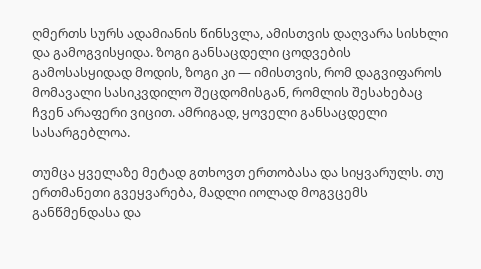ღმერთს სურს ადამიანის წინსვლა, ამისთვის დაღვარა სისხლი და გამოგვისყიდა. ზოგი განსაცდელი ცოდვების გამოსასყიდად მოდის, ზოგი კი — იმისთვის, რომ დაგვიფაროს მომავალი სასიკვდილო შეცდომისგან, რომლის შესახებაც ჩვენ არაფერი ვიცით. ამრიგად, ყოველი განსაცდელი სასარგებლოა.

თუმცა ყველაზე მეტად გთხოვთ ერთობასა და სიყვარულს. თუ ერთმანეთი გვეყვარება, მადლი იოლად მოგვცემს განწმენდასა და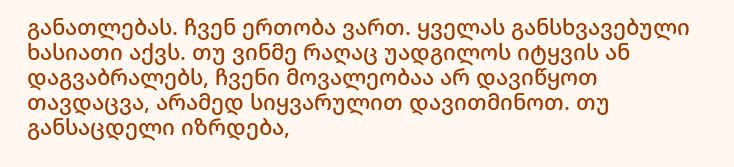განათლებას. ჩვენ ერთობა ვართ. ყველას განსხვავებული ხასიათი აქვს. თუ ვინმე რაღაც უადგილოს იტყვის ან დაგვაბრალებს, ჩვენი მოვალეობაა არ დავიწყოთ თავდაცვა, არამედ სიყვარულით დავითმინოთ. თუ განსაცდელი იზრდება,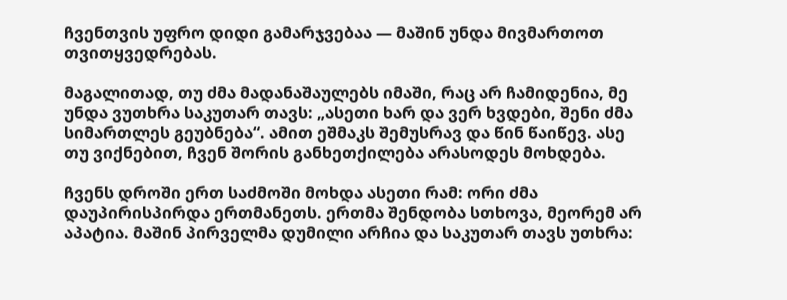ჩვენთვის უფრო დიდი გამარჯვებაა — მაშინ უნდა მივმართოთ თვითყვედრებას.

მაგალითად, თუ ძმა მადანაშაულებს იმაში, რაც არ ჩამიდენია, მე უნდა ვუთხრა საკუთარ თავს: „ასეთი ხარ და ვერ ხვდები, შენი ძმა სიმართლეს გეუბნება“. ამით ეშმაკს შემუსრავ და წინ წაიწევ. ასე თუ ვიქნებით, ჩვენ შორის განხეთქილება არასოდეს მოხდება.

ჩვენს დროში ერთ საძმოში მოხდა ასეთი რამ: ორი ძმა დაუპირისპირდა ერთმანეთს. ერთმა შენდობა სთხოვა, მეორემ არ აპატია. მაშინ პირველმა დუმილი არჩია და საკუთარ თავს უთხრა: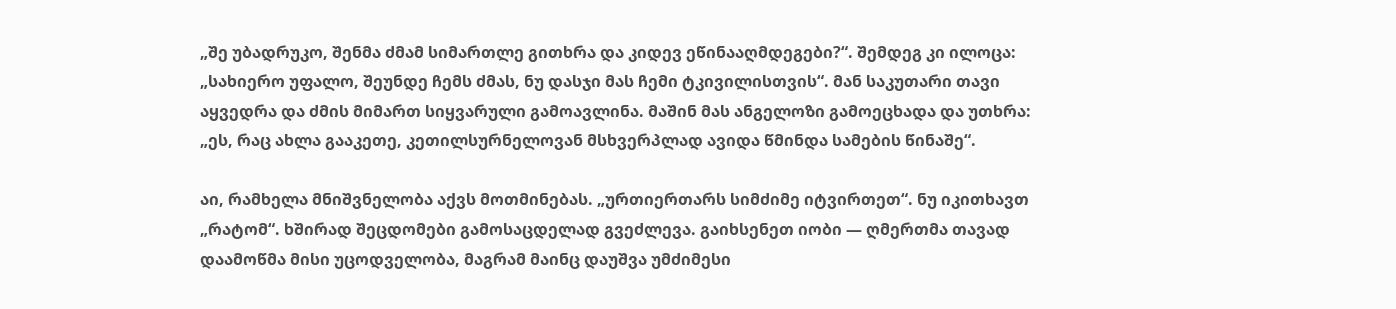„შე უბადრუკო, შენმა ძმამ სიმართლე გითხრა და კიდევ ეწინააღმდეგები?“. შემდეგ კი ილოცა: „სახიერო უფალო, შეუნდე ჩემს ძმას, ნუ დასჯი მას ჩემი ტკივილისთვის“. მან საკუთარი თავი აყვედრა და ძმის მიმართ სიყვარული გამოავლინა. მაშინ მას ანგელოზი გამოეცხადა და უთხრა: „ეს, რაც ახლა გააკეთე, კეთილსურნელოვან მსხვერპლად ავიდა წმინდა სამების წინაშე“.

აი, რამხელა მნიშვნელობა აქვს მოთმინებას. „ურთიერთარს სიმძიმე იტვირთეთ“. ნუ იკითხავთ „რატომ“. ხშირად შეცდომები გამოსაცდელად გვეძლევა. გაიხსენეთ იობი — ღმერთმა თავად დაამოწმა მისი უცოდველობა, მაგრამ მაინც დაუშვა უმძიმესი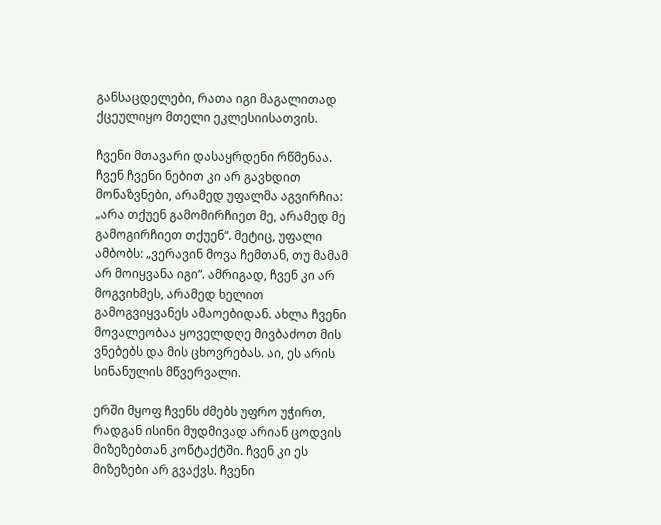განსაცდელები, რათა იგი მაგალითად ქცეულიყო მთელი ეკლესიისათვის.

ჩვენი მთავარი დასაყრდენი რწმენაა. ჩვენ ჩვენი ნებით კი არ გავხდით მონაზვნები, არამედ უფალმა აგვირჩია: „არა თქუენ გამომირჩიეთ მე, არამედ მე გამოგირჩიეთ თქუენ“. მეტიც, უფალი ამბობს: „ვერავინ მოვა ჩემთან, თუ მამამ არ მოიყვანა იგი“. ამრიგად, ჩვენ კი არ მოგვიხმეს, არამედ ხელით გამოგვიყვანეს ამაოებიდან. ახლა ჩვენი მოვალეობაა ყოველდღე მივბაძოთ მის ვნებებს და მის ცხოვრებას. აი, ეს არის სინანულის მწვერვალი.

ერში მყოფ ჩვენს ძმებს უფრო უჭირთ, რადგან ისინი მუდმივად არიან ცოდვის მიზეზებთან კონტაქტში. ჩვენ კი ეს მიზეზები არ გვაქვს. ჩვენი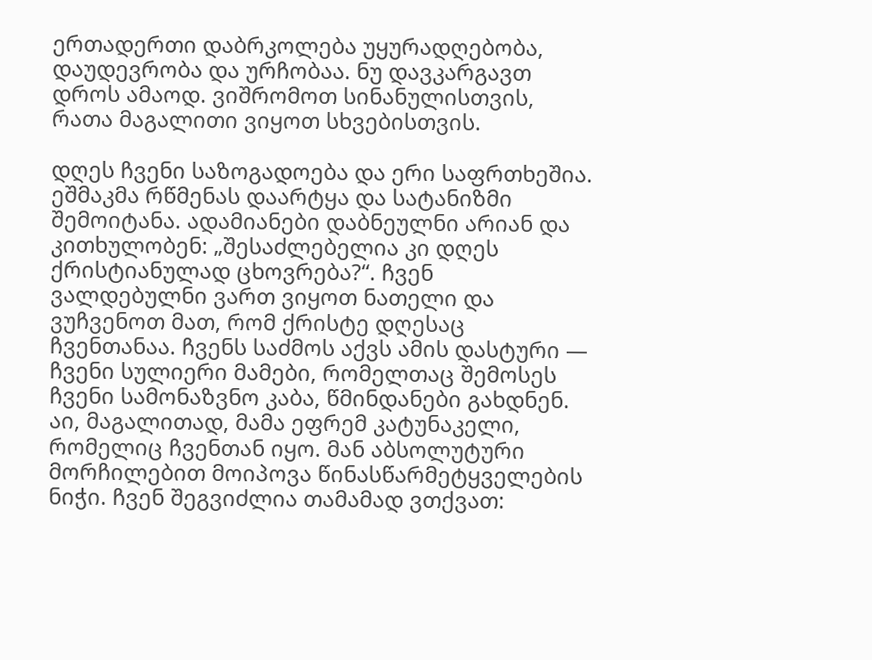ერთადერთი დაბრკოლება უყურადღებობა, დაუდევრობა და ურჩობაა. ნუ დავკარგავთ დროს ამაოდ. ვიშრომოთ სინანულისთვის, რათა მაგალითი ვიყოთ სხვებისთვის.

დღეს ჩვენი საზოგადოება და ერი საფრთხეშია. ეშმაკმა რწმენას დაარტყა და სატანიზმი შემოიტანა. ადამიანები დაბნეულნი არიან და კითხულობენ: „შესაძლებელია კი დღეს ქრისტიანულად ცხოვრება?“. ჩვენ ვალდებულნი ვართ ვიყოთ ნათელი და ვუჩვენოთ მათ, რომ ქრისტე დღესაც ჩვენთანაა. ჩვენს საძმოს აქვს ამის დასტური — ჩვენი სულიერი მამები, რომელთაც შემოსეს ჩვენი სამონაზვნო კაბა, წმინდანები გახდნენ. აი, მაგალითად, მამა ეფრემ კატუნაკელი, რომელიც ჩვენთან იყო. მან აბსოლუტური მორჩილებით მოიპოვა წინასწარმეტყველების ნიჭი. ჩვენ შეგვიძლია თამამად ვთქვათ: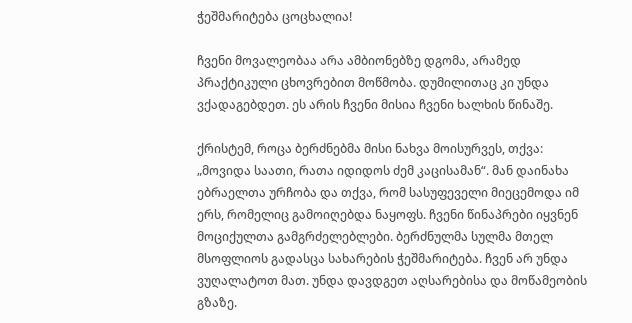ჭეშმარიტება ცოცხალია!

ჩვენი მოვალეობაა არა ამბიონებზე დგომა, არამედ პრაქტიკული ცხოვრებით მოწმობა. დუმილითაც კი უნდა ვქადაგებდეთ. ეს არის ჩვენი მისია ჩვენი ხალხის წინაშე.

ქრისტემ, როცა ბერძნებმა მისი ნახვა მოისურვეს, თქვა: „მოვიდა საათი, რათა იდიდოს ძემ კაცისამან“. მან დაინახა ებრაელთა ურჩობა და თქვა, რომ სასუფეველი მიეცემოდა იმ ერს, რომელიც გამოიღებდა ნაყოფს. ჩვენი წინაპრები იყვნენ მოციქულთა გამგრძელებლები. ბერძნულმა სულმა მთელ მსოფლიოს გადასცა სახარების ჭეშმარიტება. ჩვენ არ უნდა ვუღალატოთ მათ. უნდა დავდგეთ აღსარებისა და მოწამეობის გზაზე.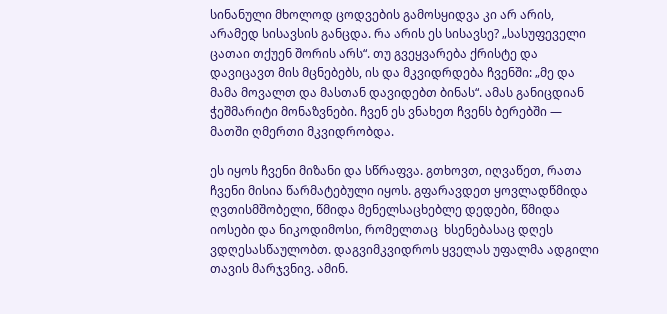სინანული მხოლოდ ცოდვების გამოსყიდვა კი არ არის, არამედ სისავსის განცდა. რა არის ეს სისავსე? „სასუფეველი ცათაი თქუენ შორის არს“. თუ გვეყვარება ქრისტე და დავიცავთ მის მცნებებს, ის და მკვიდრდება ჩვენში: „მე და მამა მოვალთ და მასთან დავიდებთ ბინას“. ამას განიცდიან ჭეშმარიტი მონაზვნები. ჩვენ ეს ვნახეთ ჩვენს ბერებში — მათში ღმერთი მკვიდრობდა.

ეს იყოს ჩვენი მიზანი და სწრაფვა. გთხოვთ, იღვაწეთ, რათა ჩვენი მისია წარმატებული იყოს. გფარავდეთ ყოვლადწმიდა ღვთისმშობელი, წმიდა მენელსაცხებლე დედები, წმიდა იოსები და ნიკოდიმოსი, რომელთაც  ხსენებასაც დღეს ვდღესასწაულობთ. დაგვიმკვიდროს ყველას უფალმა ადგილი თავის მარჯვნივ. ამინ.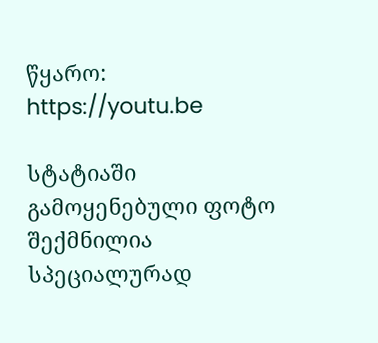წყარო: https://youtu.be

სტატიაში გამოყენებული ფოტო შექმნილია სპეციალურად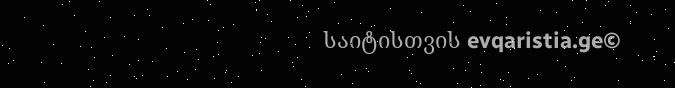საიტისთვის evqaristia.ge©